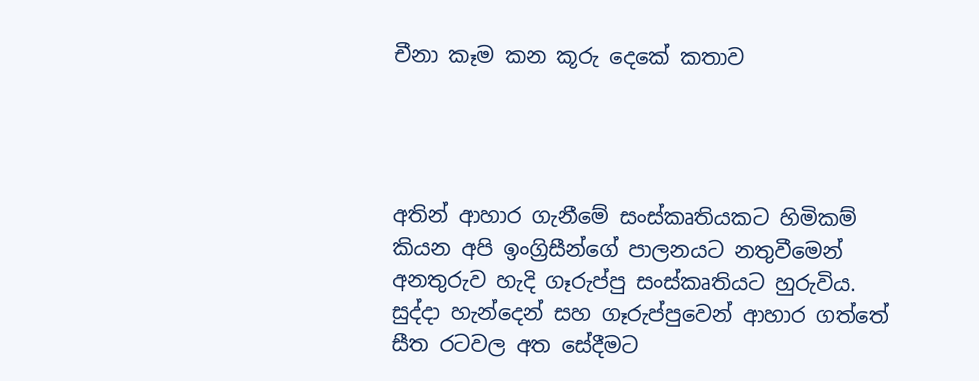චීනා කෑම කන කූරු දෙකේ කතාව




අතින් ආහාර ගැනීමේ සංස්කෘතියකට හිමිකම් කියන අපි ඉංග්‍රිසීන්ගේ පාලනයට නතුවීමෙන් අනතුරුව හැදි ගෑරුප්පු සංස්කෘතියට හුරුවිය. සුද්දා හැන්දෙන් සහ ගෑරුප්පුවෙන් ආහාර ගත්තේ සීත රටවල අත සේදීමට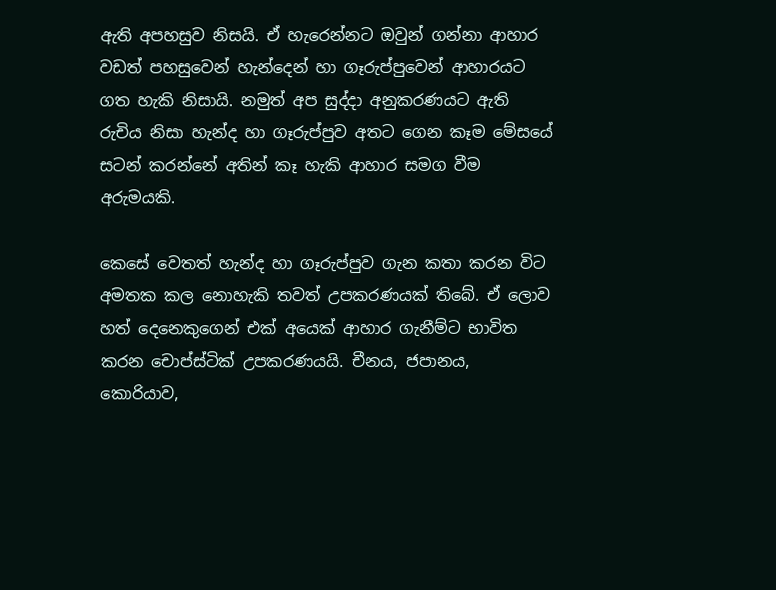ඇති අපහසුව නිසයි. ඒ හැරෙන්නට ඔවුන් ගන්නා ආහාර වඩත් පහසුවෙන් හැන්දෙන් හා ගෑරුප්පුවෙන් ආහාරයට ගත හැකි නිසායි. නමුත් අප සුද්දා අනුකරණයට ඇති රුචිය නිසා හැන්ද හා ගෑරුප්පුව අතට ගෙන කෑම මේසයේ සටන් කරන්නේ අතින් කෑ හැකි ආහාර සමග වීම අරුමයකි.

කෙසේ වෙතත් හැන්ද හා ගෑරුප්පුව ගැන කතා කරන විට අමතක කල නොහැකි තවත් උපකරණයක් තිබේ. ඒ ලොව හත් දෙනෙකුගෙන් එක් අයෙක් ආහාර ගැනීම්ට භාවිත කරන චොප්ස්ටික් උපකරණයයි. චීනය, ජපානය, කොරියාව,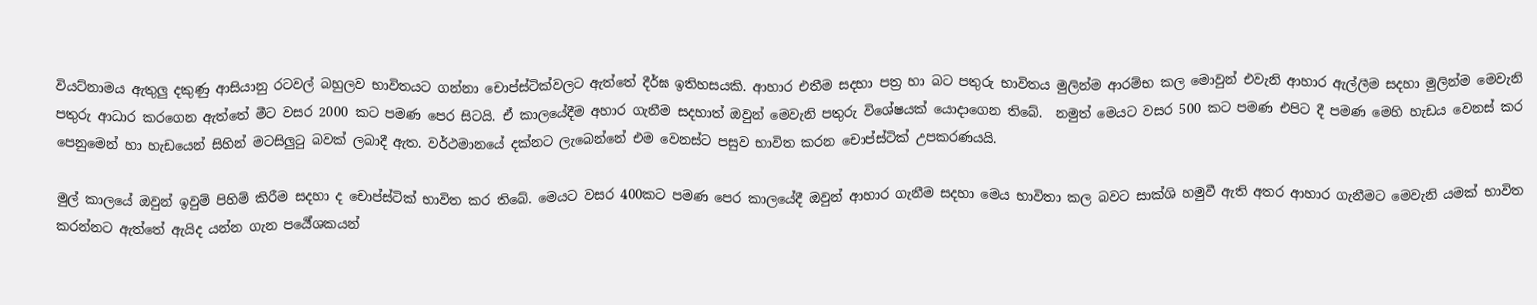වියට්නාමය ඇතුලු දකුණු ආසියානු රටවල් බහුලව භාවිතයට ගන්නා චොප්ස්ටික්වලට ඇත්තේ දීර්ඝ ඉතිහසයකි. ආහාර එතීම සදහා පත්‍ර හා බට පතුරු භාවිතය මුලින්ම ආරම්භ කල මොවුන් එවැනි ආහාර ඇල්ලීම සදහා මුලින්ම මෙවැනි පතුරු ආධාර කරගෙන ඇත්තේ මීට වසර 2000 කට පමණ පෙර සිටයි. ඒ කාලයේදීම අහාර ගැනීම සදහාත් ඔවුන් මෙවැනි පතුරු විශේෂයක් යොදාගෙන තිබේ.  නමුත් මෙයට වසර 500 කට පමණ එපිට දී පමණ මෙහි හැඩය වෙනස් කර පෙනුමෙන් හා හැඩයෙන් සිහින් මටසිලුටු බවක් ලබාදී ඇත. වර්ථමානයේ දක්නට ලැබෙන්නේ එම වෙනස්ට පසුව භාවිත කරන චොප්ස්ටික් උපකරණයයි.

මුල් කාලයේ ඔවුන් ඉවුම් පිහිම් කිරීම සදහා ද චොප්ස්ටික් භාවිත කර තිබේ. මෙයට වසර 400කට පමණ පෙර කාලයේදී ඔවුන් ආහාර ගැනීම සදහා මෙය භාවිතා කල බවට සාක්ශි හමුවී ඇති අතර ආහාර ගැනීමට මෙවැනි යමක් භාවිත කරන්නට ඇත්තේ ඇයිද යන්න ගැන පර්‍යේශකයන්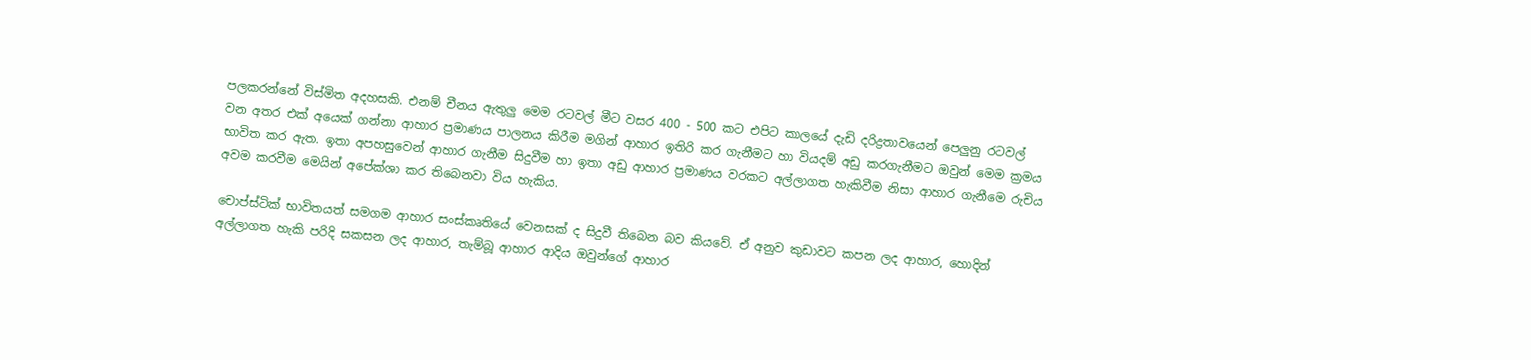පලකරන්නේ විස්මිත අදහසකි. එනම් චීනය ඇතුලු මෙම රටවල් මීට වසර 400 - 500 කට එපිට කාලයේ දැඩි දරිද්‍රතාවයෙන් පෙලුනු රටවල් වන අතර එක් අයෙක් ගන්නා ආහාර ප්‍රමාණය පාලනය කිරීම මගින් ආහාර ඉතිරි කර ගැනීමට හා වියදම් අඩු කරගැනීමට ඔවුන් මෙම ක්‍රමය භාවිත කර ඇත. ඉතා අපහසුවෙන් ආහාර ගැනීම සිදුවීම හා ඉතා අඩු ආහාර ප්‍රමාණය වරකට අල්ලාගත හැකිවීම නිසා ආහාර ගැනීමෙ රුචිය අවම කරවීම මෙයින් අපේක්ශා කර තිබෙනවා විය හැකිය.

චොප්ස්ටික් භාවිතයත් සමගම ආහාර සංස්කෘතියේ වෙනසක් ද සිදුවී තිබෙන බව කියවේ. ඒ අනුව කුඩාවට කපන ලද ආහාර, හොදින් අල්ලාගත හැකි පරිදි සකසන ලද ආහාර, තැම්බූ ආහාර ආදිය ඔවුන්ගේ ආහාර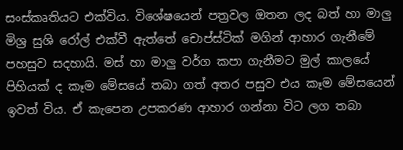සංස්කෘතියට එක්විය. විශේෂයෙන් පත්‍රවල ඔතන ලද බත් හා මාලු මිශ්‍ර සුශි රෝල් එක්වී ඇත්තේ චොප්ස්ටික් මගින් ආහාර ගැනීමේ පහසුව සදහායි. මස් හා මාලු වර්ග කපා ගැනීමට මුල් කාලයේ පිහියක් ද කෑම මේසයේ තබා ගත් අතර පසුව එය කෑම මේසයෙන් ඉවත් විය. ඒ කැපෙන උපකරණ ආහාර ගන්නා විට ලග තබා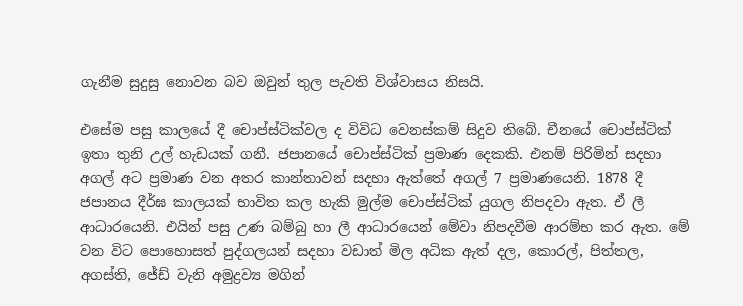ගැනීම සුදුසු නොවන බව ඔවුන් තුල පැවති විශ්වාසය නිසයි.

එසේම පසු කාලයේ දී චොප්ස්ටික්වල ද විවිධ වෙනස්කම් සිදුව තිබේ. චීනයේ චොප්ස්ටික් ඉතා තුනි උල් හැඩයක් ගනී. ජපානයේ චොප්ස්ටික් ප්‍රමාණ දෙකකි. එනම් පිරිමින් සදහා අගල් අට ප්‍රමාණ වන අතර කාන්තාවන් සදහා ඇත්තේ අගල් 7 ප්‍රමාණයෙනි. 1878 දී ජපානය දීර්ඝ කාලයක් භාවිත කල හැකි මුල්ම චොප්ස්ටික් යුගල නිපදවා ඇත. ඒ ලී ආධාරයෙනි. එයින් පසු උණ බම්බු හා ලී ආධාරයෙන් මේවා නිපදවීම ආරම්භ කර ඇත. මේ වන විට පොහොසත් පුද්ගලයන් සදහා වඩාත් මිල අධික ඇත් දල, කොරල්, පිත්තල, අගස්ති, ජේඩ් වැනි අමුද්‍රව්‍ය මගින්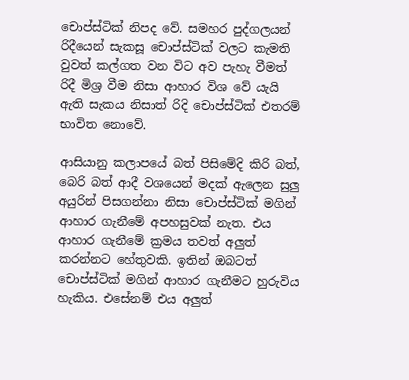චොප්ස්ටික් නිපද වේ. සමහර පුද්ගලයන් රිදීයෙන් සැකසූ චොප්ස්ටික් වලට කැමති වුවත් කල්ගත වන විට අව පැහැ වීමත් රිදී මිශ්‍ර වීම නිසා ආහාර විශ වේ යැයි ඇති සැකය නිසාත් රිදි චොප්ස්ටික් එතරම් භාවිත නොවේ.

ආසියානු කලාපයේ බත් පිසිමේදි කිරි බත්, බෙරි බත් ආදී වශයෙන් මදක් ඇලෙන සුලු අයුරින් පිසගන්නා නිසා චොප්ස්ටික් මගින් ආහාර ගැනීමේ අපහසුවක් නැත. එය ආහාර ගැනීමේ ක්‍රමය තවත් අලුත් කරන්නට හේතුවකි. ඉතින් ඔබටත් චොප්ස්ටික් මගින් ආහාර ගැනීමට හුරුවිය හැකිය. එසේනම් එය අලුත්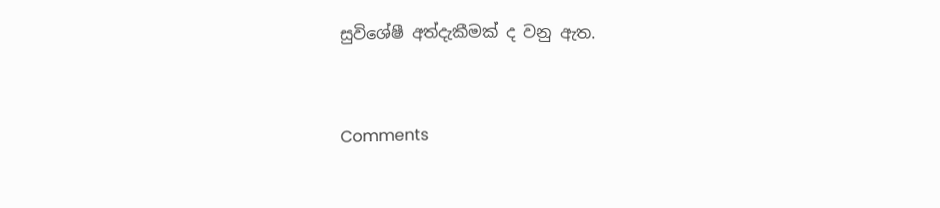සුවිශේෂී අත්දැකීමක් ද වනු ඇත.


Comments